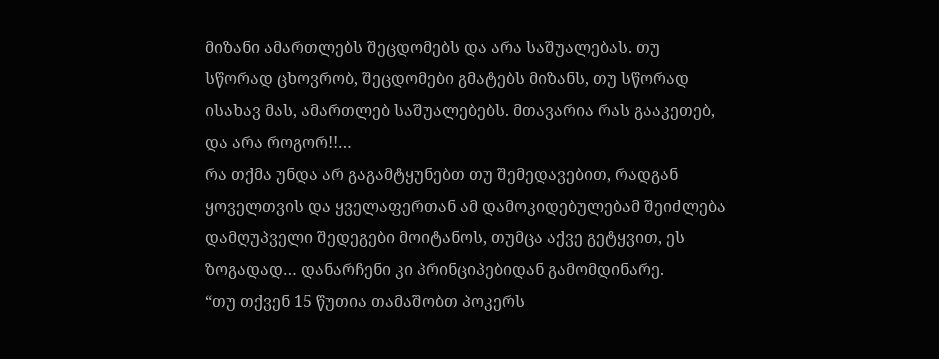მიზანი ამართლებს შეცდომებს და არა საშუალებას. თუ სწორად ცხოვრობ, შეცდომები გმატებს მიზანს, თუ სწორად ისახავ მას, ამართლებ საშუალებებს. მთავარია რას გააკეთებ, და არა როგორ!!…
რა თქმა უნდა არ გაგამტყუნებთ თუ შემედავებით, რადგან ყოველთვის და ყველაფერთან ამ დამოკიდებულებამ შეიძლება დამღუპველი შედეგები მოიტანოს, თუმცა აქვე გეტყვით, ეს ზოგადად… დანარჩენი კი პრინციპებიდან გამომდინარე.
“თუ თქვენ 15 წუთია თამაშობთ პოკერს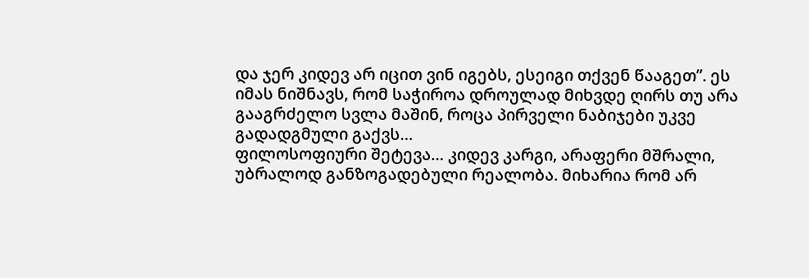და ჯერ კიდევ არ იცით ვინ იგებს, ესეიგი თქვენ წააგეთ”. ეს იმას ნიშნავს, რომ საჭიროა დროულად მიხვდე ღირს თუ არა გააგრძელო სვლა მაშინ, როცა პირველი ნაბიჯები უკვე გადადგმული გაქვს…
ფილოსოფიური შეტევა… კიდევ კარგი, არაფერი მშრალი, უბრალოდ განზოგადებული რეალობა. მიხარია რომ არ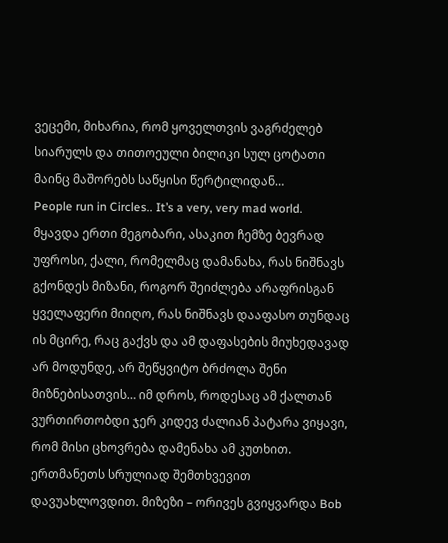ვეცემი, მიხარია, რომ ყოველთვის ვაგრძელებ სიარულს და თითოეული ბილიკი სულ ცოტათი მაინც მაშორებს საწყისი წერტილიდან…
People run in Circles.. It’s a very, very mad world.
მყავდა ერთი მეგობარი, ასაკით ჩემზე ბევრად უფროსი, ქალი, რომელმაც დამანახა, რას ნიშნავს გქონდეს მიზანი, როგორ შეიძლება არაფრისგან ყველაფერი მიიღო, რას ნიშნავს დააფასო თუნდაც ის მცირე, რაც გაქვს და ამ დაფასების მიუხედავად არ მოდუნდე, არ შეწყვიტო ბრძოლა შენი მიზნებისათვის… იმ დროს, როდესაც ამ ქალთან ვურთირთობდი ჯერ კიდევ ძალიან პატარა ვიყავი, რომ მისი ცხოვრება დამენახა ამ კუთხით.
ერთმანეთს სრულიად შემთხვევით დავუახლოვდით. მიზეზი – ორივეს გვიყვარდა Bob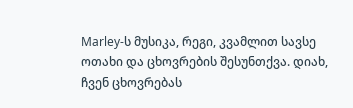Marley-ს მუსიკა, რეგი, კვამლით სავსე ოთახი და ცხოვრების შესუნთქვა. დიახ, ჩვენ ცხოვრებას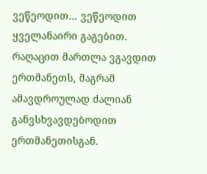ვეწეოდით… ვეწეოდით ყველანაირი გაგებით.
რაღაცით მართლა ვგავდით ერთმანეთს, მაგრამ ამავდროულად ძალიან განვსხვავდებოდით ერთმანეთისგან.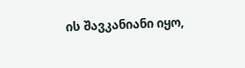ის შავკანიანი იყო,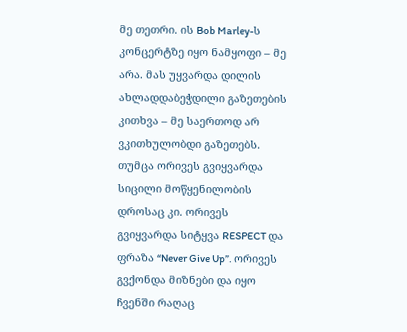მე თეთრი. ის Bob Marley-ს კონცერტზე იყო ნამყოფი – მე არა. მას უყვარდა დილის ახლადდაბეჭდილი გაზეთების კითხვა – მე საერთოდ არ ვკითხულობდი გაზეთებს.
თუმცა ორივეს გვიყვარდა სიცილი მოწყენილობის დროსაც კი. ორივეს გვიყვარდა სიტყვა RESPECT და ფრაზა “Never Give Up”. ორივეს გვქონდა მიზნები და იყო ჩვენში რაღაც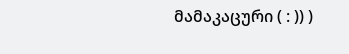მამაკაცური ( : )) )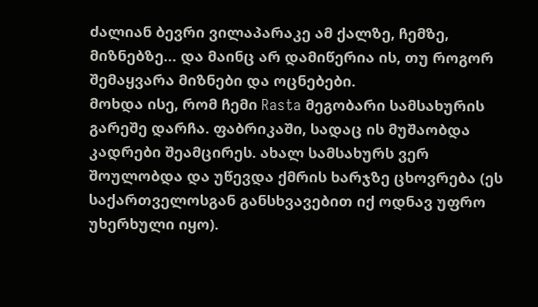ძალიან ბევრი ვილაპარაკე ამ ქალზე, ჩემზე, მიზნებზე… და მაინც არ დამიწერია ის, თუ როგორ შემაყვარა მიზნები და ოცნებები.
მოხდა ისე, რომ ჩემი Rasta მეგობარი სამსახურის გარეშე დარჩა. ფაბრიკაში, სადაც ის მუშაობდა კადრები შეამცირეს. ახალ სამსახურს ვერ შოულობდა და უწევდა ქმრის ხარჯზე ცხოვრება (ეს საქართველოსგან განსხვავებით იქ ოდნავ უფრო უხერხული იყო).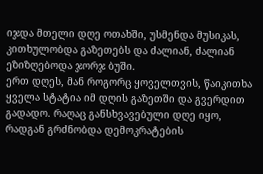იჯდა მთელი დღე ოთახში, უსმენდა მუსიკას, კითხულობდა გაზეთებს და ძალიან, ძალიან ეზიზღებოდა ჯორჯ ბუში.
ერთ დღეს, მან როგორც ყოველთვის, წაიკითხა ყველა სტატია იმ დღის გაზეთში და გვერდით გადადო. რაღაც განსხვავებული დღე იყო, რადგან გრძნობდა დემოკრატების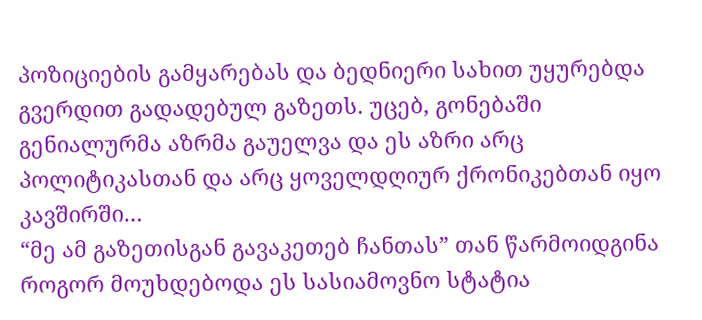პოზიციების გამყარებას და ბედნიერი სახით უყურებდა გვერდით გადადებულ გაზეთს. უცებ, გონებაში გენიალურმა აზრმა გაუელვა და ეს აზრი არც პოლიტიკასთან და არც ყოველდღიურ ქრონიკებთან იყო კავშირში…
“მე ამ გაზეთისგან გავაკეთებ ჩანთას” თან წარმოიდგინა როგორ მოუხდებოდა ეს სასიამოვნო სტატია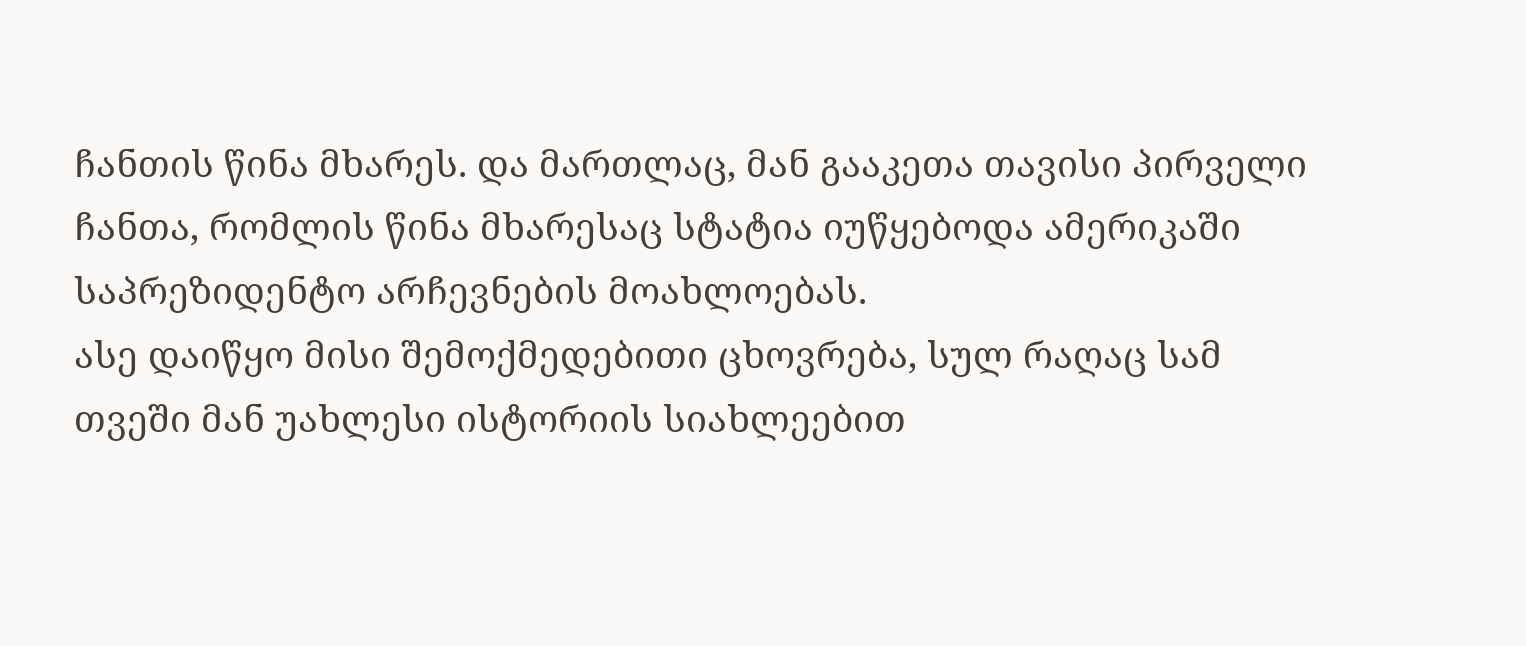ჩანთის წინა მხარეს. და მართლაც, მან გააკეთა თავისი პირველი ჩანთა, რომლის წინა მხარესაც სტატია იუწყებოდა ამერიკაში საპრეზიდენტო არჩევნების მოახლოებას.
ასე დაიწყო მისი შემოქმედებითი ცხოვრება, სულ რაღაც სამ თვეში მან უახლესი ისტორიის სიახლეებით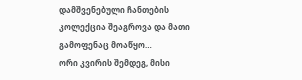დამშვენებული ჩანთების კოლექცია შეაგროვა და მათი გამოფენაც მოაწყო…
ორი კვირის შემდეგ, მისი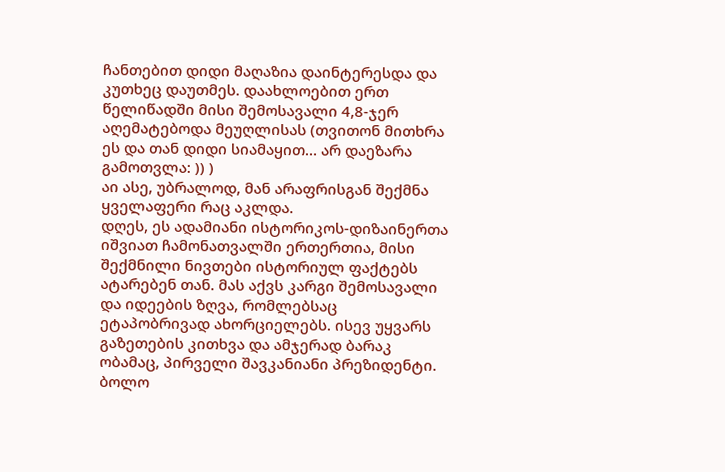ჩანთებით დიდი მაღაზია დაინტერესდა და კუთხეც დაუთმეს. დაახლოებით ერთ წელიწადში მისი შემოსავალი 4,8-ჯერ აღემატებოდა მეუღლისას (თვითონ მითხრა ეს და თან დიდი სიამაყით… არ დაეზარა გამოთვლა: )) )
აი ასე, უბრალოდ, მან არაფრისგან შექმნა ყველაფერი რაც აკლდა.
დღეს, ეს ადამიანი ისტორიკოს-დიზაინერთა იშვიათ ჩამონათვალში ერთერთია, მისი შექმნილი ნივთები ისტორიულ ფაქტებს ატარებენ თან. მას აქვს კარგი შემოსავალი და იდეების ზღვა, რომლებსაც ეტაპობრივად ახორციელებს. ისევ უყვარს გაზეთების კითხვა და ამჯერად ბარაკ ობამაც, პირველი შავკანიანი პრეზიდენტი.
ბოლო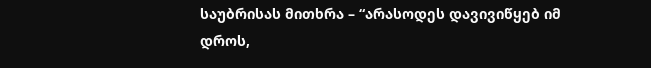საუბრისას მითხრა – “არასოდეს დავივიწყებ იმ დროს,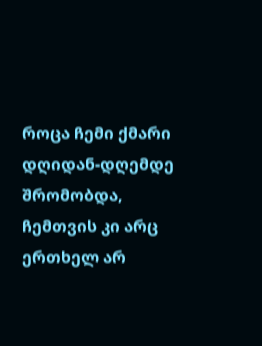როცა ჩემი ქმარი დღიდან-დღემდე შრომობდა, ჩემთვის კი არც ერთხელ არ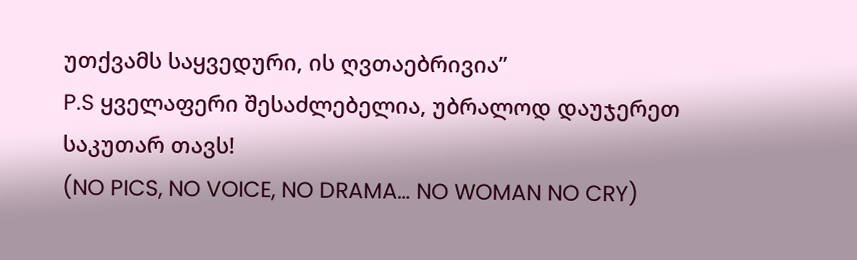უთქვამს საყვედური, ის ღვთაებრივია”
P.S ყველაფერი შესაძლებელია, უბრალოდ დაუჯერეთ საკუთარ თავს!
(NO PICS, NO VOICE, NO DRAMA… NO WOMAN NO CRY)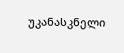უკანასკნელი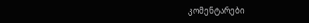კომენტარები